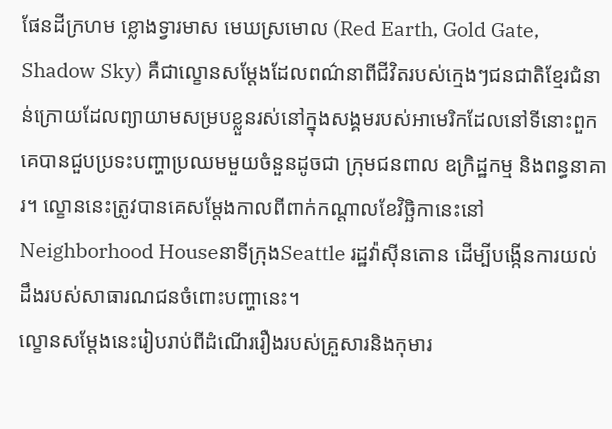ផែនដីក្រហម ខ្លោងទ្វារមាស មេឃស្រមោល (Red Earth, Gold Gate, Shadow Sky) គឺជាល្ខោនសម្តែងដែលពណ៌នាពីជីវិតរបស់ក្មេងៗជនជាតិខ្មែរជំនាន់ក្រោយដែលព្យាយាមសម្របខ្លួនរស់នៅក្នុងសង្គមរបស់អាមេរិកដែលនៅទីនោះពួកគេបានជួបប្រទះបញ្ហាប្រឈមមួយចំនួនដូចជា ក្រុមជនពាល ឧក្រិដ្ឋកម្ម និងពន្ធនាគារ។ ល្ខោននេះត្រូវបានគេសម្តែងកាលពីពាក់កណ្តាលខែវិច្ឆិកានេះនៅNeighborhood Houseនាទីក្រុងSeattle រដ្ឋវ៉ាស៊ីនតោន ដើម្បីបង្កើនការយល់ដឹងរបស់សាធារណជនចំពោះបញ្ហានេះ។
ល្ខោនសម្តែងនេះរៀបរាប់ពីដំណើររឿងរបស់គ្រួសារនិងកុមារ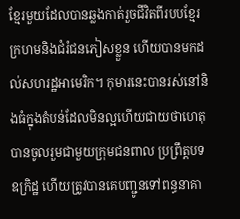ខ្មែរមួយដែលបានឆ្លងកាត់រួចជីវិតពីរបបខ្មែរក្រហមនិងជំរំជនភៀសខ្លួន ហើយបានមកដល់សហរដ្ឋអាមេរិក។ កុមារនេះបានរស់នៅនិងធំក្នុងតំបន់ដែលមិនល្អហើយជាយថាហេតុបានចូលរួមជាមួយក្រុមជនពាល ប្រព្រឹត្តបទឧក្រិដ្ឋ ហើយត្រូវបានគេបញ្ជូនទៅពន្ធនាគា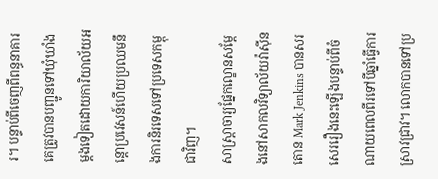រ។ បន្ទាប់ពីចេញពីពន្ធនាគារ គេត្រូវបានបញ្ជូនទៅឃុំឃាំងម្តងទៀតដោយការិយាល័យអន្តោប្រវេសន៍ហើយប្រឈមនឹងការនិរទេសទៅប្រទេសកម្ពុជាវិញ។
សាស្ត្រាចារ្យផ្នែកល្ខោនសម្តែងនៅសាកលវិទ្យាល័យវ៉ាស៊ីនតោន Mark Jenkins បានសរសេររឿងនេះឡើងបន្ទាប់ពីចំណាយពេលពីរទៅបីឆ្នាំធ្វើការស្រាវជ្រាវ។ លោកបានទៅប្រ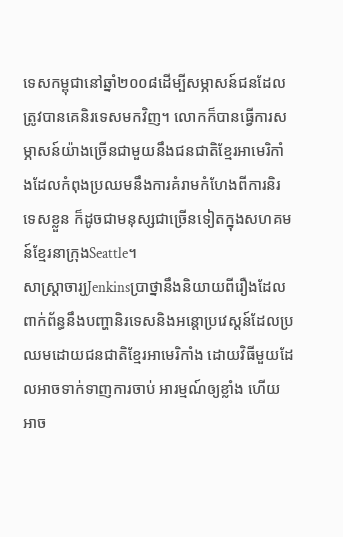ទេសកម្ពុជានៅឆ្នាំ២០០៨ដើម្បីសម្ភាសន៍ជនដែលត្រូវបានគេនិរទេសមកវិញ។ លោកក៏បានធ្វើការសម្ភាសន៍យ៉ាងច្រើនជាមួយនឹងជនជាតិខ្មែរអាមេរិកាំងដែលកំពុងប្រឈមនឹងការគំរាមកំហែងពីការនិរទេសខ្លួន ក៏ដូចជាមនុស្សជាច្រើនទៀតក្នុងសហគមន៍ខ្មែរនាក្រុងSeattle។
សាស្ត្រាចារ្យJenkinsប្រាថ្នានឹងនិយាយពីរឿងដែលពាក់ព័ន្ធនឹងបញ្ហានិរទេសនិងអន្តោប្រវេស្តន៍ដែលប្រឈមដោយជនជាតិខ្មែរអាមេរិកាំង ដោយវិធីមួយដែលអាចទាក់ទាញការចាប់ អារម្មណ៍ឲ្យខ្លាំង ហើយអាច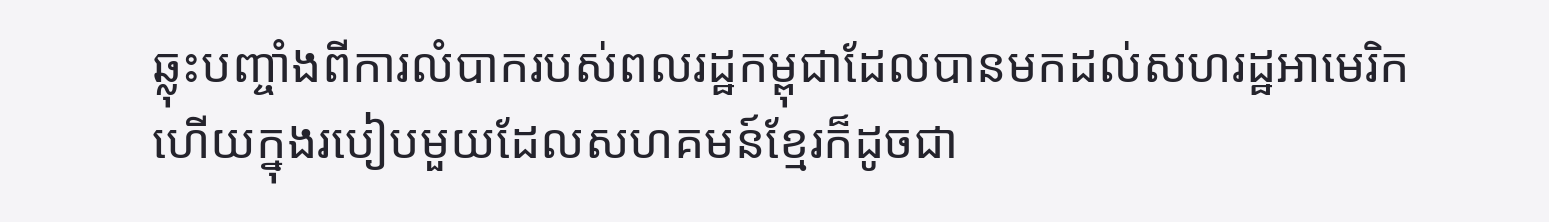ឆ្លុះបញ្ចាំងពីការលំបាករបស់ពលរដ្ឋកម្ពុជាដែលបានមកដល់សហរដ្ឋអាមេរិក ហើយក្នុងរបៀបមួយដែលសហគមន៍ខ្មែរក៏ដូចជា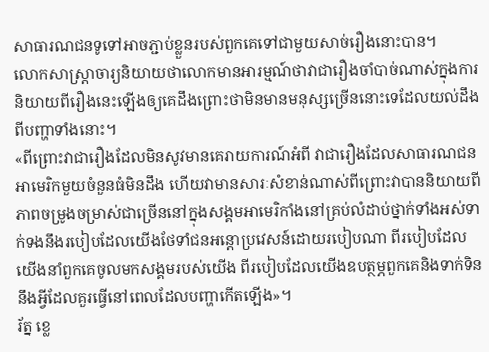សាធារណជនទូទៅអាចភ្ជាប់ខ្លួនរបស់ពួកគេទៅជាមួយសាច់រឿងនោះបាន។
លោកសាស្ត្រាចារ្យនិយាយថាលោកមានអារម្មណ៍ថាវាជារឿងចាំបាច់ណាស់ក្នុងការនិយាយពីរឿងនេះឡើងឲ្យគេដឹងព្រោះថាមិនមានមនុស្សច្រើននោះទេដែលយល់ដឹងពីបញ្ហាទាំងនោះ។
«ពីព្រោះវាជារឿងដែលមិនសូវមានគេរាយការណ៍អំពី វាជារឿងដែលសាធារណជនអាមេរិកមួយចំនួនធំមិនដឹង ហើយវាមានសារៈសំខាន់ណាស់ពីព្រោះវាបាននិយាយពីភាពចម្រូងចម្រាស់ជាច្រើននៅក្នុងសង្គមអាមេរិកាំងនៅគ្រប់លំដាប់ថ្នាក់ទាំងអស់ទាក់ទងនឹងរបៀបដែលយើងថែទាំជនអន្តោប្រវេសន៍ដោយរបៀបណា ពីរបៀបដែលយើងនាំពួកគេចូលមកសង្គមរបស់យើង ពីរបៀបដែលយើងឧបត្ថម្ភពួកគេនិងទាក់ទិននឹងអ្វីដែលគួរធ្វើនៅពេលដែលបញ្ហាកើតឡើង»។
រ័ត្ន ខ្លេ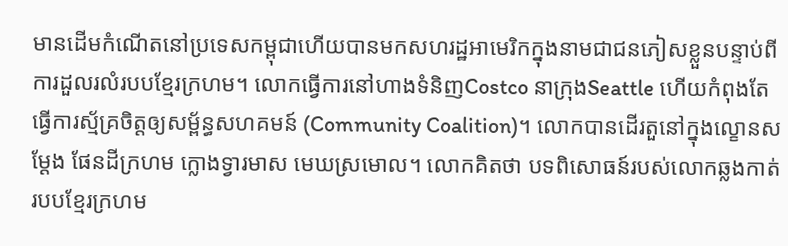មានដើមកំណើតនៅប្រទេសកម្ពុជាហើយបានមកសហរដ្ឋអាមេរិកក្នុងនាមជាជនភៀសខ្លួនបន្ទាប់ពីការដួលរលំរបបខ្មែរក្រហម។ លោកធ្វើការនៅហាងទំនិញCostco នាក្រុងSeattle ហើយកំពុងតែធ្វើការស្ម័គ្រចិត្តឲ្យសម្ព័ន្ធសហគមន៍ (Community Coalition)។ លោកបានដើរតួនៅក្នុងល្ខោនសម្តែង ផែនដីក្រហម ក្លោងទ្វារមាស មេឃស្រមោល។ លោកគិតថា បទពិសោធន៍របស់លោកឆ្លងកាត់របបខ្មែរក្រហម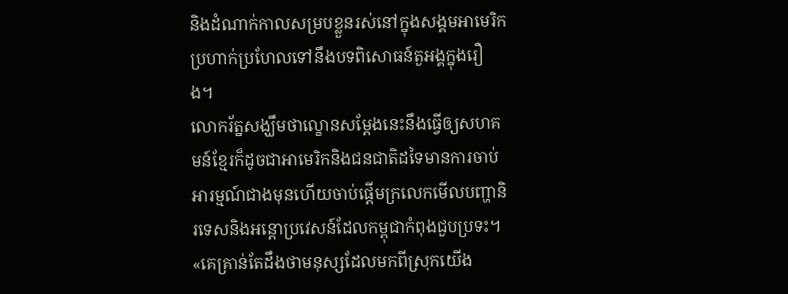និងដំណាក់កាលសម្របខ្លួនរស់នៅក្នុងសង្គមអាមេរិកប្រហាក់ប្រហែលទៅនឹងបទពិសោធន៍តួអង្គក្នុងរឿង។
លោករ័ត្នសង្ឃឹមថាល្ខោនសម្តែងនេះនឹងធ្វើឲ្យសហគមន៍ខ្មែរក៏ដូចជាអាមេរិកនិងជនជាតិដទៃមានការចាប់អារម្មណ៍ជាងមុនហើយចាប់ផ្តើមក្រលេកមើលបញ្ហានិរទេសនិងអន្តោប្រវេសន៍ដែលកម្ពុជាកំពុងជួបប្រទះ។
«គេគ្រាន់តែដឹងថាមនុស្សដែលមកពីស្រុកយើង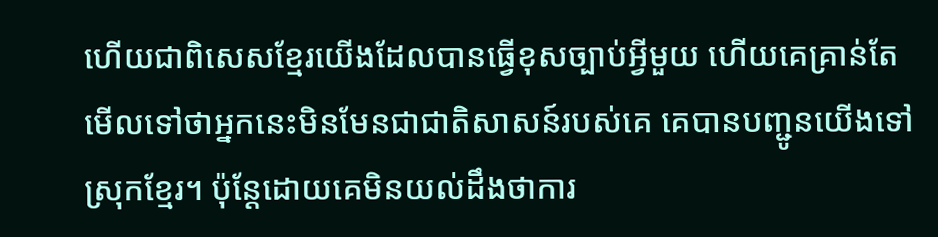ហើយជាពិសេសខ្មែរយើងដែលបានធ្វើខុសច្បាប់អ្វីមួយ ហើយគេគ្រាន់តែមើលទៅថាអ្នកនេះមិនមែនជាជាតិសាសន៍របស់គេ គេបានបញ្ជូនយើងទៅស្រុកខ្មែរ។ ប៉ុន្តែដោយគេមិនយល់ដឹងថាការ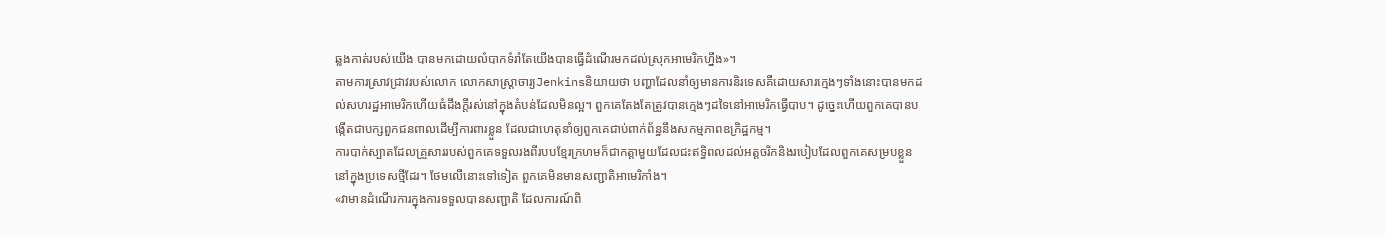ឆ្លងកាត់របស់យើង បានមកដោយលំបាកទំរាំតែយើងបានធ្វើដំណើរមកដល់ស្រុកអាមេរិកហ្នឹង»។
តាមការស្រាវជ្រាវរបស់លោក លោកសាស្ត្រាចារ្យJenkinsនិយាយថា បញ្ហាដែលនាំឲ្យមានការនិរទេសគឺដោយសារក្មេងៗទាំងនោះបានមកដល់សហរដ្ឋអាមេរិកហើយធំដឹងក្តីរស់នៅក្នុងតំបន់ដែលមិនល្អ។ ពួកគេតែងតែត្រូវបានក្មេងៗដទៃនៅអាមេរិកធ្វើបាប។ ដូច្នេះហើយពួកគេបានបង្កើតជាបក្សពួកជនពាលដើម្បីការពារខ្លួន ដែលជាហេតុនាំឲ្យពួកគេជាប់ពាក់ព័ន្ធនឹងសកម្មភាពឧក្រិដ្ឋកម្ម។
ការបាក់ស្បាតដែលគ្រួសាររបស់ពួកគេទទួលរងពីរបបខ្មែរក្រហមក៏ជាកត្តាមួយដែលជះឥទ្ធិពលដល់អត្តចរិកនិងរបៀបដែលពួកគេសម្របខ្លួននៅក្នុងប្រទេសថ្មីដែរ។ ថែមលើនោះទៅទៀត ពួកគេមិនមានសញ្ជាតិអាមេរិកាំង។
«វាមានដំណើរការក្នុងការទទួលបានសញ្ជាតិ ដែលការណ៍ពិ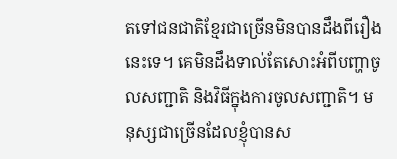តទៅជនជាតិខ្មែរជាច្រើនមិនបានដឹងពីរឿងនេះទេ។ គេមិនដឹងទាល់តែសោះអំពីបញ្ហាចូលសញ្ជាតិ និងវិធីក្នុងការចូលសញ្ជាតិ។ មនុស្សជាច្រើនដែលខ្ញុំបានស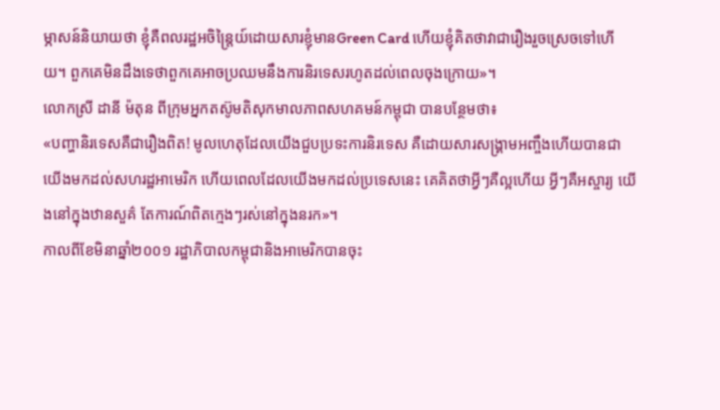ម្ភាសន៍និយាយថា ខ្ញុំគឺពលរដ្ឋអចិន្ត្រៃយ៍ដោយសារខ្ញុំមានGreen Card ហើយខ្ញុំគិតថាវាជារឿងរួចស្រេចទៅហើយ។ ពួកគេមិនដឹងទេថាពួកគេអាចប្រឈមនឹងការនិរទេសរហូតដល់ពេលចុងក្រោយ»។
លោកស្រី ដានី ម៉តុន ពីក្រុមអ្នកតស៊ូមតិសុកមាលភាពសហគមន៍កម្ពុជា បានបន្ថែមថា៖
«បញ្ហានិរទេសគឺជារឿងពិត! មូលហេតុដែលយើងជួបប្រទះការនិរទេស គឺដោយសារសង្គ្រាមអញ្ចឹងហើយបានជាយើងមកដល់សហរដ្ឋអាមេរិក ហើយពេលដែលយើងមកដល់ប្រទេសនេះ គេគិតថាអ្វីៗគឺល្អហើយ អ្វីៗគឺអស្ចារ្យ យើងនៅក្នុងឋានសួគ៌ តែការណ៍ពិតក្មេងៗរស់នៅក្នុងនរក»។
កាលពីខែមិនាឆ្នាំ២០០១ រដ្ឋាភិបាលកម្ពុជានិងអាមេរិកបានចុះ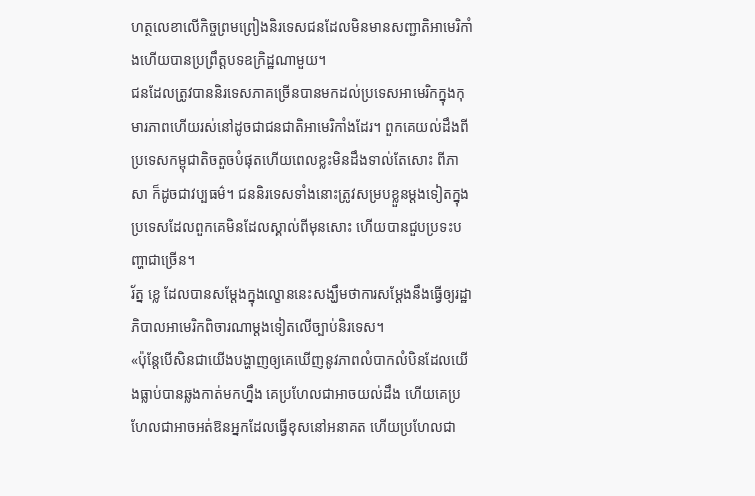ហត្ថលេខាលើកិច្ចព្រមព្រៀងនិរទេសជនដែលមិនមានសញ្ជាតិអាមេរិកាំងហើយបានប្រព្រឹត្តបទឧក្រិដ្ឋណាមួយ។
ជនដែលត្រូវបាននិរទេសភាគច្រើនបានមកដល់ប្រទេសអាមេរិកក្នុងកុមារភាពហើយរស់នៅដូចជាជនជាតិអាមេរិកាំងដែរ។ ពួកគេយល់ដឹងពីប្រទេសកម្ពុជាតិចតួចបំផុតហើយពេលខ្លះមិនដឹងទាល់តែសោះ ពីភាសា ក៏ដូចជាវប្បធម៌។ ជននិរទេសទាំងនោះត្រូវសម្របខ្លួនម្តងទៀតក្នុងប្រទេសដែលពួកគេមិនដែលស្គាល់ពីមុនសោះ ហើយបានជួបប្រទះបញ្ហាជាច្រើន។
រ័ត្ន ខ្លេ ដែលបានសម្តែងក្នុងល្ខោននេះសង្ឃឹមថាការសម្តែងនឹងធ្វើឲ្យរដ្ឋាភិបាលអាមេរិកពិចារណាម្តងទៀតលើច្បាប់និរទេស។
«ប៉ុន្តែបើសិនជាយើងបង្ហាញឲ្យគេឃើញនូវភាពលំបាកលំបិនដែលយើងធ្លាប់បានឆ្លងកាត់មកហ្នឹង គេប្រហែលជាអាចយល់ដឹង ហើយគេប្រហែលជាអាចអត់ឱនអ្នកដែលធ្វើខុសនៅអនាគត ហើយប្រហែលជា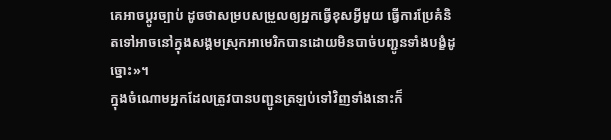គេអាចប្តូរច្បាប់ ដូចថាសម្របសម្រួលឲ្យអ្នកធ្វើខុសអ្វីមួយ ធ្វើការប្រែគំនិតទៅអាចនៅក្នុងសង្គមស្រុកអាមេរិកបានដោយមិនបាច់បញ្ជូនទាំងបង្ខំដូច្នោះ»។
ក្នុងចំណោមអ្នកដែលត្រូវបានបញ្ជូនត្រឡប់ទៅវិញទាំងនោះក៏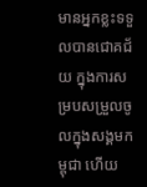មានអ្នកខ្លះទទួលបានជោគជ័យ ក្នុងការសម្របសម្រួលចូលក្នុងសង្គមកម្ពុជា ហើយ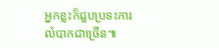អ្នកខ្លះក៏ជួបប្រទះការលំបាកជាច្រើន៕